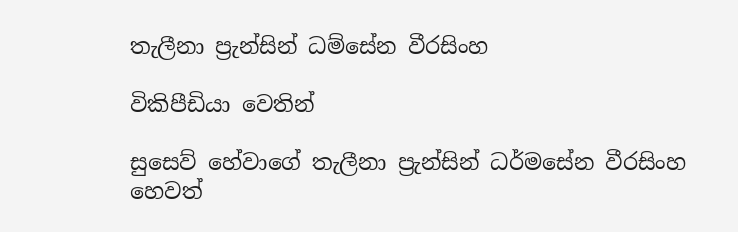තැලීනා ප්‍රැන්සින් ධම්සේන වීරසිංහ

විකිපීඩියා වෙතින්

සුසෙව් හේවාගේ තැලීනා ප්‍රැන්සින් ධර්මසේන වීරසිංහ හෙවත්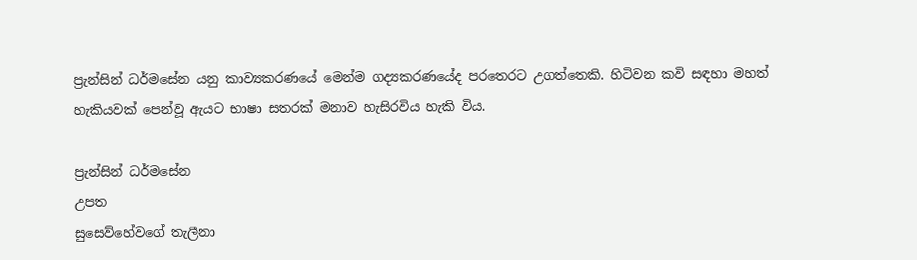ප්‍රැන්සින් ධර්මසේන යනු කාව්‍යකරණයේ මෙන්ම ගද්‍යකරණයේද පරතෙරට උගත්තෙකි. හිටිවන කවි සඳහා මහත් හැකියවක් පෙන්වූ ඇයට භාෂා සතරක් මනාව හැසිරවිය හැකි විය.

ප්‍රැන්සින් ධර්මසේන
උපත
සුසෙව්හේවගේ තැලීනා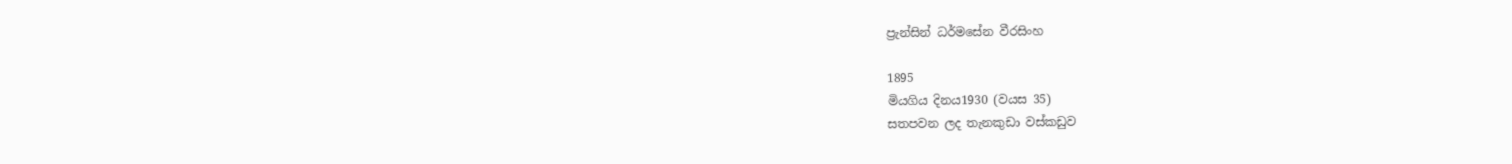ප්‍රැන්සින් ධර්මසේන වීරසිංහ

1895
මියගිය දිනය1930 (වයස 35)
සතපවන ලද තැනකුඩා වස්කඩුව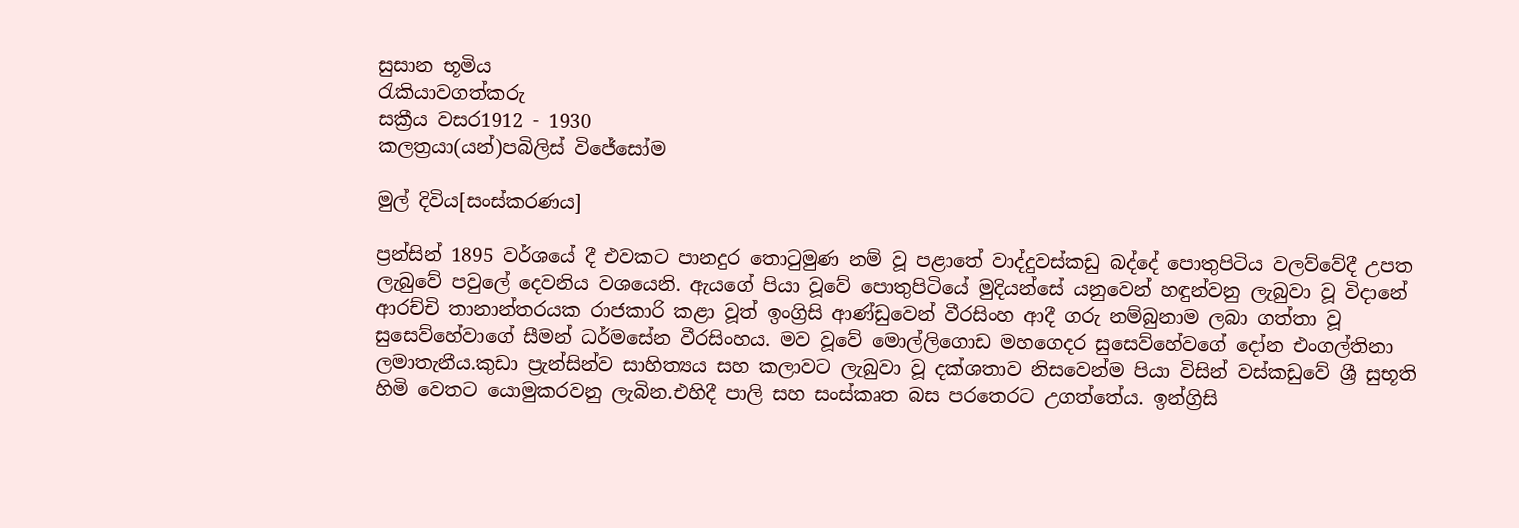සුසාන භූමිය
රැකියාවගත්කරු
සක්‍රීය වසර1912 - 1930
කලත්‍රයා(යන්)පබිලිස් විජේසෝම

මුල් දිවිය[සංස්කරණය]

ප්‍රන්සින් 1895 වර්ශයේ දී එවකට පානදුර තොටුමුණ නම් වූ පළාතේ වාද්දුවස්කඩු බද්දේ පොතුපිටිය වලව්වේදී උපත ලැබුවේ පවුලේ දෙවනිය වශයෙනි. ඇයගේ පියා වූවේ පොතුපිටියේ මුදියන්සේ යනුවෙන් හඳුන්වනු ලැබුවා වූ විදානේ ආරච්චි තානාන්තරයක රාජකාරි කළා වූත් ඉංග්‍රිසි ආණ්ඩුවෙන් වීරසිංහ ආදී ගරු නම්බුනාම ලබා ගත්තා වූ සුසෙව්හේවාගේ සීමන් ධර්මසේන වීරසිංහය. මව වූවේ මොල්ලිගොඩ මහගෙදර සුසෙව්හේවගේ දෝන එංගල්තිනා ලමාතැනීය.කුඩා ප්‍රැන්සින්ව සාහිත්‍යය සහ කලාවට ලැබුවා වූ දක්ශතාව නිසවෙන්ම පියා විසින් වස්කඩුවේ ශ්‍රී සුභූති හිමි වෙතට යොමුකරවනු ලැබින.එහිදී පාලි සහ සංස්කෘත බස පරතෙරට උගත්තේය. ඉන්ග්‍රිසි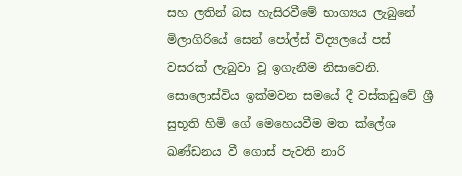සහ ලතින් බස හැසිරවීමේ භාග්‍යය ලැබුනේ මිලාගිරියේ සෙන් පෝල්ස් විද්‍යලයේ පස් වසරක් ලැබුවා වූ ඉගැනීම නිසාවෙනි. සොලොස්විය ඉක්මවන සමයේ දී වස්කඩුවේ ශ්‍රී සුභූති හිමි ගේ මෙහෙයවීම මත ක්ලේශ ඛණ්ඩනය වී ගොස් පැවති නාරි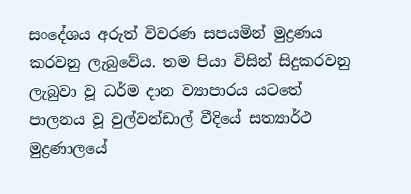සංදේශය අරුත් විවරණ සපයමින් මුද්‍රණය කරවනු ලැබුවේය. තම පියා විසින් සිදුකරවනු ලැබුවා වූ ධර්ම දාන ව්‍යාපාරය යටතේ පාලනය වූ වුල්වන්ඩාල් වීදියේ සත්‍යාර්ථ මුද්‍රණාලයේ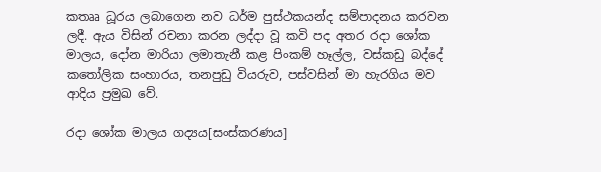කතෲ ධූරය ලබාගෙන නව ධර්ම පුස්ථකයන්ද සම්පාදනය කරවන ලදී. ඇය විසින් රචනා කරන ලද්දා වූ කවි පද අතර රදා ශෝක මාලය, දෝන මාරියා ලමාතැනී කළ පිංකම් හෑල්ල, වස්කඩු බද්දේ කතෝලික සංහාරය, තනපුඩු වියරුව, පස්වසින් මා හැරගිය මව ආදිය ප්‍රමුඛ වේ.

රදා ශෝක මාලය ගද්‍යය[සංස්කරණය]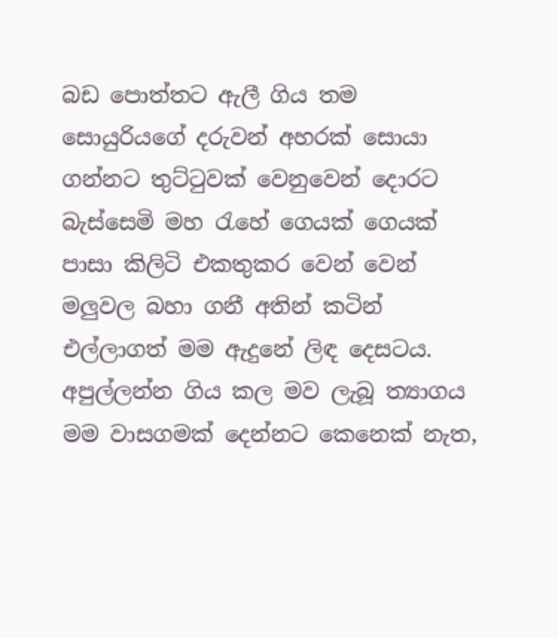බඩ පොත්තට ඇලී ගිය තම සොයුරියගේ දරුවන් අහරක් සොයා ගන්නට තුට්ටුවක් වෙනුවෙන් දොරට බැස්සෙමි මහ රැහේ ගෙයක් ගෙයක් පාසා කිලිටි එකතුකර වෙන් වෙන් මලුවල බහා ගනී අතින් කටින් එල්ලාගත් මම ඇදුනේ ලිඳ දෙසටය. අපුල්ලන්න ගිය කල මව ලැබූ ත්‍යාගය මම වාසගමක් දෙන්නට කෙනෙක් නැත,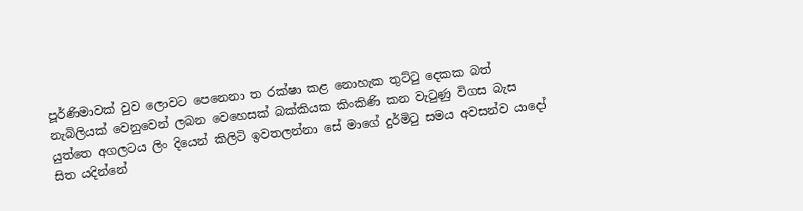පූර්ණිමාවක් වුව ලොවට පෙනෙනා ත රක්ෂා කළ නොහැක තුට්ටු දෙකක බත් නැබිලියක් වෙනුවෙන් ලබන වෙහෙසක් බක්කියක කිංකිණි කන වැටුණු විගස බැස යුත්තෙ අගලටය ලිං දියෙන් කිලිටි ඉවතලන්නා සේ මාගේ දුර්මිටු සමය අවසන්ව යාදෝ සිත යදින්නේ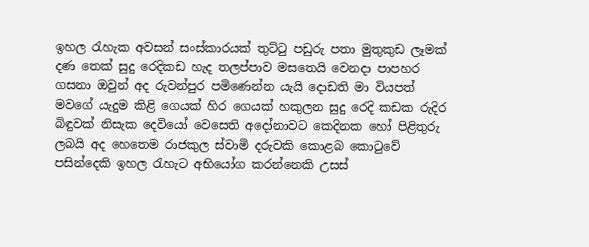ඉහල රැහැක අවසන් සංස්කාරයක් තුට්ටු පඩුරු පතා මුතුකුඩ ලෑමක් දණ තෙක් සුදු රෙදිකඩ හැද තලප්පාව මසතෙයි වෙනදා පාපහර ගසනා ඔවුන් අද රුවන්පුර පමිණෙන්න යැයි දොඩති මා වියපත් මවගේ යැදුම කිළි ගෙයක් හිර ගෙයක් හකුලන සුදු රෙදි කඩක රුදිර බිඳුවක් නිසැක දෙවියෝ වෙසෙති අදෝනාවට කෙදිනක හෝ පිළිතුරු ලබයි අද හෙතෙම රාජකුල ස්වාමි දරුවකි කොළබ කොටුවේ පසින්දෙකි ඉහල රැහැට අභියෝග කරන්නෙකි උසස්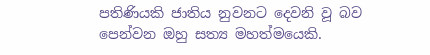පතිණියකි ජාතිය නුවනට දෙවනි වූ බව පෙන්වන ඔහු සත්‍ය මහත්මයෙකි.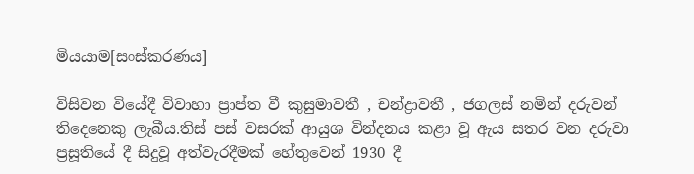මියයාම[සංස්කරණය]

විසිවන වියේදී විවාහා ප්‍රාප්ත වී කුසුමාවතී , චන්ද්‍රාවතී , ජගලස් නමින් දරුවන් තිදෙනෙකු ලැබීය.තිස් පස් වසරක් ආයුශ වින්දනය කළා වූ ඇය සතර වන දරුවා ප්‍රසූතියේ දී සිදුවූ අත්වැරදීමක් හේතුවෙන් 1930 දී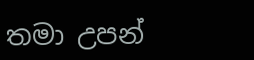තමා උපන්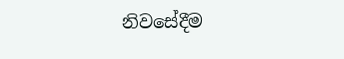නිවසේදීම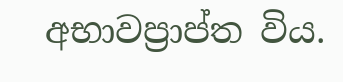අභාවප්‍රාප්ත විය.